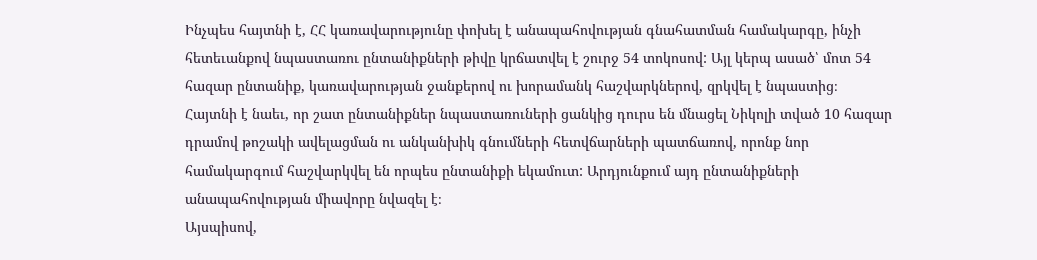Ինչպես հայտնի է, ՀՀ կառավարությունը փոխել է անապահովության գնահատման համակարգը, ինչի հետեւանքով նպաստառու ընտանիքների թիվը կրճատվել է շուրջ 54 տոկոսով: Այլ կերպ ասած՝ մոտ 54 հազար ընտանիք, կառավարության ջանքերով ու խորամանկ հաշվարկներով, զրկվել է նպաստից։
Հայտնի է նաեւ, որ շատ ընտանիքներ նպաստառուների ցանկից դուրս են մնացել Նիկոլի տված 10 հազար դրամով թոշակի ավելացման ու անկանխիկ գնումների հետվճարների պատճառով, որոնք նոր համակարգում հաշվարկվել են որպես ընտանիքի եկամուտ: Արդյունքում այդ ընտանիքների անապահովության միավորը նվազել է։
Այսպիսով,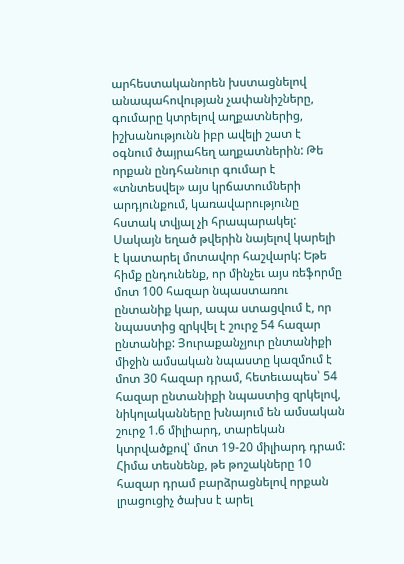արհեստականորեն խստացնելով անապահովության չափանիշները, գումարը կտրելով աղքատներից, իշխանությունն իբր ավելի շատ է օգնում ծայրահեղ աղքատներին: Թե որքան ընդհանուր գումար է «տնտեսվել» այս կրճատումների արդյունքում, կառավարությունը հստակ տվյալ չի հրապարակել: Սակայն եղած թվերին նայելով կարելի է կատարել մոտավոր հաշվարկ: Եթե հիմք ընդունենք, որ մինչեւ այս ռեֆորմը մոտ 100 հազար նպաստառու ընտանիք կար, ապա ստացվում է, որ նպաստից զրկվել է շուրջ 54 հազար ընտանիք: Յուրաքանչյուր ընտանիքի միջին ամսական նպաստը կազմում է մոտ 30 հազար դրամ, հետեւապես՝ 54 հազար ընտանիքի նպաստից զրկելով, նիկոլականները խնայում են ամսական շուրջ 1.6 միլիարդ, տարեկան կտրվածքով՝ մոտ 19-20 միլիարդ դրամ:
Հիմա տեսնենք, թե թոշակները 10 հազար դրամ բարձրացնելով որքան լրացուցիչ ծախս է արել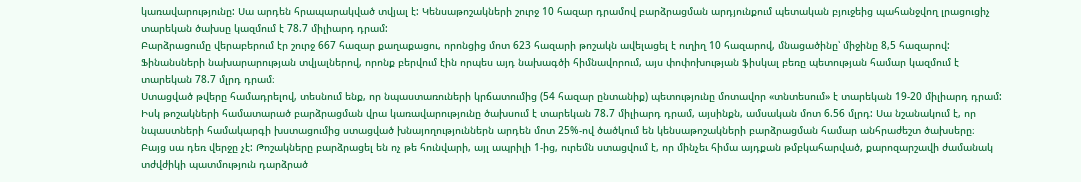կառավարությունը: Սա արդեն հրապարակված տվյալ է: Կենսաթոշակների շուրջ 10 հազար դրամով բարձրացման արդյունքում պետական բյուջեից պահանջվող լրացուցիչ տարեկան ծախսը կազմում է 78.7 միլիարդ դրամ:
Բարձրացումը վերաբերում էր շուրջ 667 հազար քաղաքացու, որոնցից մոտ 623 հազարի թոշակն ավելացել է ուղիղ 10 հազարով, մնացածինը՝ միջինը 8,5 հազարով: Ֆինանսների նախարարության տվյալներով, որոնք բերվում էին որպես այդ նախագծի հիմնավորում, այս փոփոխության ֆիսկալ բեռը պետության համար կազմում է տարեկան 78.7 մլրդ դրամ։
Ստացված թվերը համադրելով, տեսնում ենք, որ նպաստառուների կրճատումից (54 հազար ընտանիք) պետությունը մոտավոր «տնտեսում» է տարեկան 19-20 միլիարդ դրամ: Իսկ թոշակների համատարած բարձրացման վրա կառավարությունը ծախսում է տարեկան 78.7 միլիարդ դրամ, այսինքն, ամսական մոտ 6.56 մլրդ: Սա նշանակում է, որ նպաստների համակարգի խստացումից ստացված խնայողություններն արդեն մոտ 25%-ով ծածկում են կենսաթոշակների բարձրացման համար անհրաժեշտ ծախսերը։
Բայց սա դեռ վերջը չէ: Թոշակները բարձրացել են ոչ թե հունվարի, այլ ապրիլի 1-ից, ուրեմն ստացվում է, որ մինչեւ հիմա այդքան թմբկահարված, քարոզարշավի ժամանակ տժվժիկի պատմություն դարձրած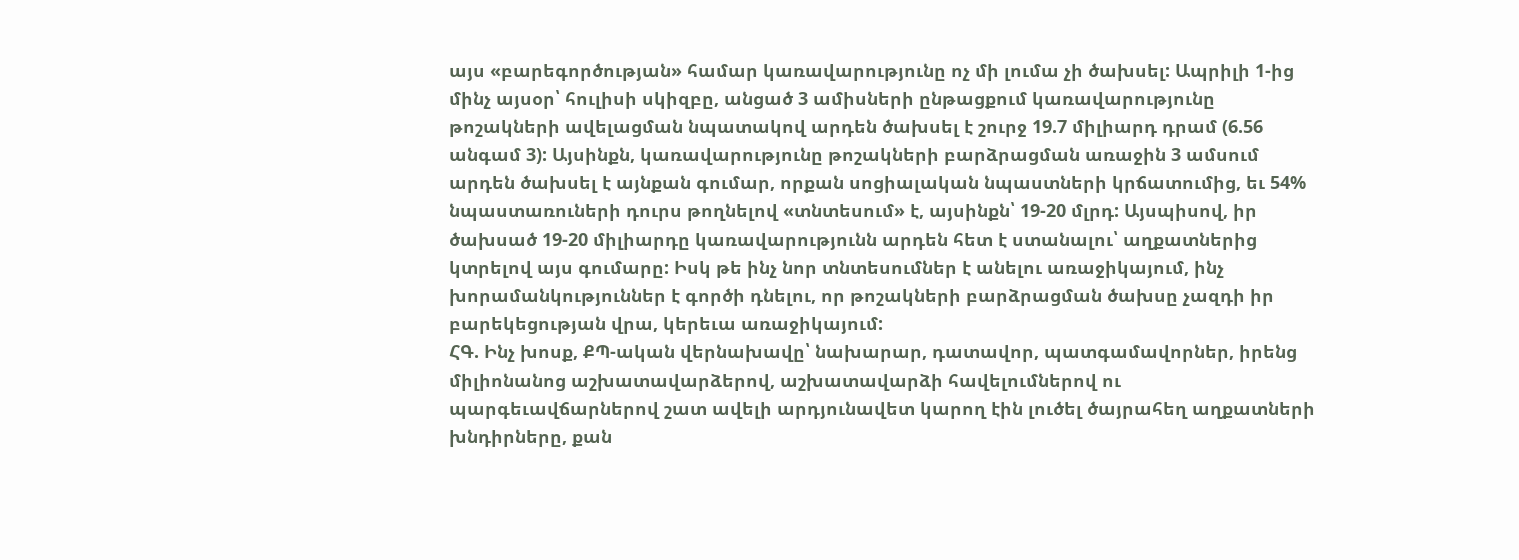այս «բարեգործության» համար կառավարությունը ոչ մի լումա չի ծախսել: Ապրիլի 1-ից մինչ այսօր՝ հուլիսի սկիզբը, անցած 3 ամիսների ընթացքում կառավարությունը թոշակների ավելացման նպատակով արդեն ծախսել է շուրջ 19.7 միլիարդ դրամ (6.56 անգամ 3): Այսինքն, կառավարությունը թոշակների բարձրացման առաջին 3 ամսում արդեն ծախսել է այնքան գումար, որքան սոցիալական նպաստների կրճատումից, եւ 54% նպաստառուների դուրս թողնելով «տնտեսում» է, այսինքն՝ 19-20 մլրդ: Այսպիսով, իր ծախսած 19-20 միլիարդը կառավարությունն արդեն հետ է ստանալու՝ աղքատներից կտրելով այս գումարը: Իսկ թե ինչ նոր տնտեսումներ է անելու առաջիկայում, ինչ խորամանկություններ է գործի դնելու, որ թոշակների բարձրացման ծախսը չազդի իր բարեկեցության վրա, կերեւա առաջիկայում:
ՀԳ. Ինչ խոսք, ՔՊ-ական վերնախավը՝ նախարար, դատավոր, պատգամավորներ, իրենց միլիոնանոց աշխատավարձերով, աշխատավարձի հավելումներով ու պարգեւավճարներով շատ ավելի արդյունավետ կարող էին լուծել ծայրահեղ աղքատների խնդիրները, քան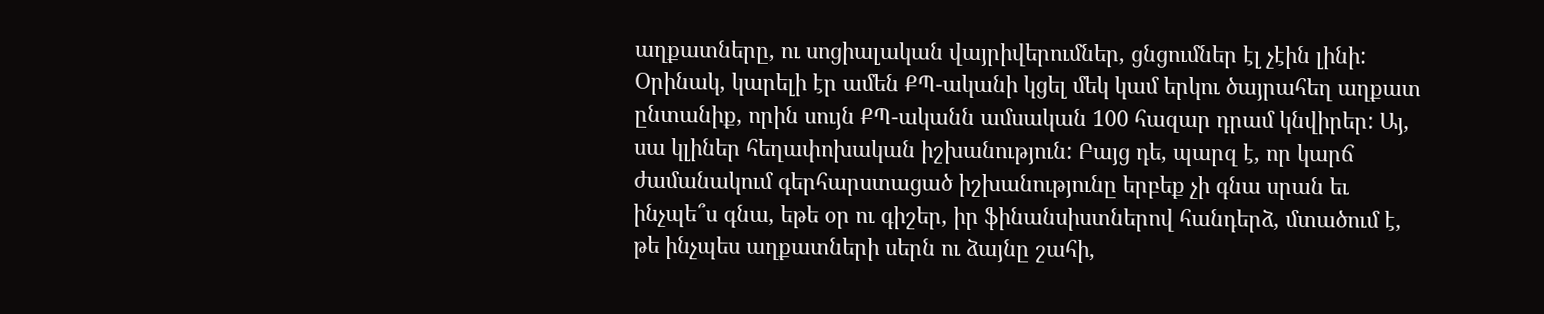աղքատները, ու սոցիալական վայրիվերումներ, ցնցումներ էլ չէին լինի: Օրինակ, կարելի էր ամեն ՔՊ-ականի կցել մեկ կամ երկու ծայրահեղ աղքատ ընտանիք, որին սույն ՔՊ-ականն ամսական 100 հազար դրամ կնվիրեր: Այ, սա կլիներ հեղափոխական իշխանություն: Բայց դե, պարզ է, որ կարճ ժամանակում գերհարստացած իշխանությունը երբեք չի գնա սրան եւ ինչպե՞ս գնա, եթե օր ու գիշեր, իր ֆինանսիստներով հանդերձ, մտածում է, թե ինչպես աղքատների սերն ու ձայնը շահի,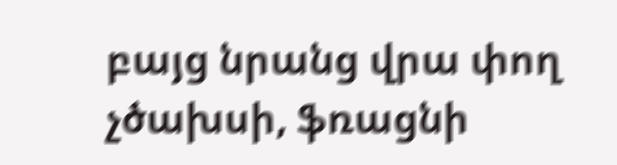բայց նրանց վրա փող չծախսի, ֆռացնի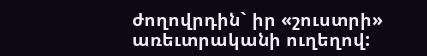ժողովրդին` իր «շուստրի» առեւտրականի ուղեղով: